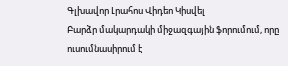Գլխավոր Լրահոս Վիդեո Կիսվել
Բարձր մակարդակի միջազգային ֆորումում, որը ուսումնասիրում է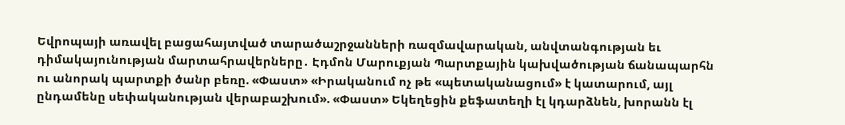Եվրոպայի առավել բացահայտված տարածաշրջանների ռազմավարական, անվտանգության եւ դիմակայունության մարտահրավերները․ Էդմոն Մարուքյան Պարտքային կախվածության ճանապարհն ու անորակ պարտքի ծանր բեռը. «Փաստ» «Իրականում ոչ թե «պետականացում» է կատարում, այլ ընդամենը սեփականության վերաբաշխում». «Փաստ» Եկեղեցին քեֆատեղի էլ կդարձնեն, խորանն էլ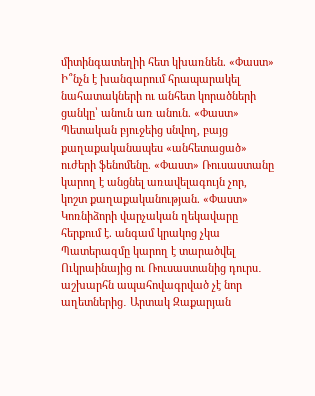միտինգատեղիի հետ կխառնեն. «Փաստ» Ի՞նչն է խանգարում հրապարակել նահատակների ու անհետ կորածների ցանկը՝ անուն առ անուն. «Փաստ» Պետական բյուջեից սնվող, բայց քաղաքականապես «անհետացած» ուժերի ֆենոմենը. «Փաստ» Ռուսաստանը կարող է անցնել առավելագույն չոր, կոշտ քաղաքականության. «Փաստ» Կոռնիձորի վարչական ղեկավարը հերքում է. անգամ կրակոց չկա Պատերազմը կարող է տարածվել Ուկրաինայից ու Ռուսաստանից դուրս․ աշխարհն ապահովագրված չէ նոր աղետներից․ Արտակ Զաքարյան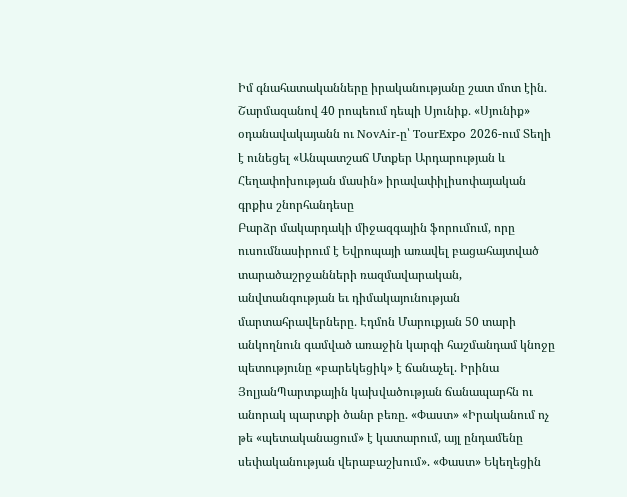Իմ գնահատականները իրականությանը շատ մոտ էին․ Շարմազանով 40 րոպեում դեպի Սյունիք․ «Սյունիք» օդանավակայանն ու NovAir-ը՝ TourExpo 2026-ում Տեղի է ունեցել «Անպատշաճ Մտքեր Արդարության և Հեղափոխության մասին» իրավափիլիսոփայական գրքիս շնորհանդեսը
Բարձր մակարդակի միջազգային ֆորումում, որը ուսումնասիրում է Եվրոպայի առավել բացահայտված տարածաշրջանների ռազմավարական, անվտանգության եւ դիմակայունության մարտահրավերները․ Էդմոն Մարուքյան 50 տարի անկողնուն գամված առաջին կարգի հաշմանդամ կնոջը պետությունը «բարեկեցիկ» է ճանաչել. Իրինա ՅոլյանՊարտքային կախվածության ճանապարհն ու անորակ պարտքի ծանր բեռը. «Փաստ» «Իրականում ոչ թե «պետականացում» է կատարում, այլ ընդամենը սեփականության վերաբաշխում». «Փաստ» Եկեղեցին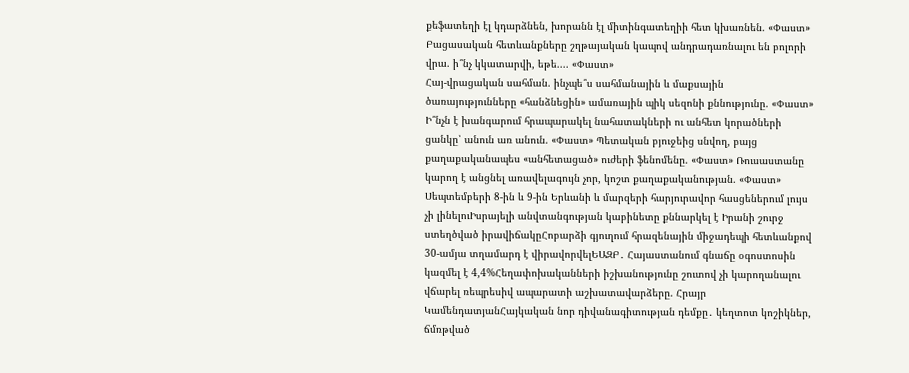քեֆատեղի էլ կդարձնեն, խորանն էլ միտինգատեղիի հետ կխառնեն. «Փաստ»
Բացասական հետևանքները շղթայական կապով անդրադառնալու են բոլորի վրա. ի՞նչ կկատարվի, եթե.... «Փաստ»
Հայ-վրացական սահման. ինչպե՞ս սահմանային և մաքսային ծառայությունները «հանձնեցին» ամառային պիկ սեզոնի քննությունը. «Փաստ»
Ի՞նչն է խանգարում հրապարակել նահատակների ու անհետ կորածների ցանկը՝ անուն առ անուն. «Փաստ» Պետական բյուջեից սնվող, բայց քաղաքականապես «անհետացած» ուժերի ֆենոմենը. «Փաստ» Ռուսաստանը կարող է անցնել առավելագույն չոր, կոշտ քաղաքականության. «Փաստ» Սեպտեմբերի 8-ին և 9-ին Երևանի և մարզերի հարյուրավոր հասցեներում լույս չի լինելուԻսրայելի անվտանգության կաբինետը քննարկել է Իրանի շուրջ ստեղծված իրավիճակըՀոբարձի գյուղում հրազենային միջադեպի հետևանքով 30-ամյա տղամարդ է վիրավորվելԵԱԶԲ․ Հայաստանում գնաճը օգոստոսին կազմել է 4,4%Հեղափոխականների իշխանությունը շուտով չի կարողանալու վճարել ռեպրեսիվ ապարատի աշխատավարձերը. Հրայր ԿամենդատյանՀայկական նոր դիվանագիտության դեմքը․ կեղտոտ կոշիկներ, ճմռթված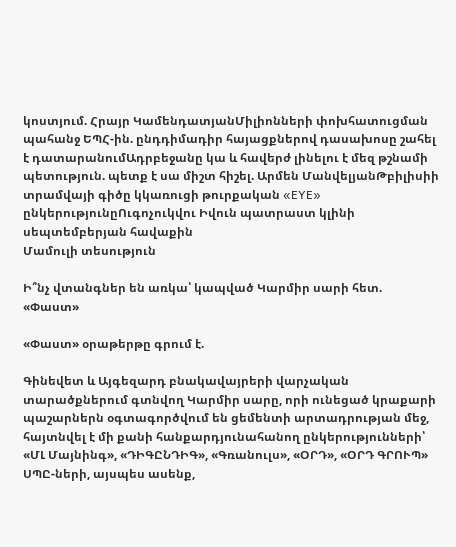կոստյում. Հրայր ԿամենդատյանՄիլիոնների փոխհատուցման պահանջ ԵՊՀ-ին. ընդդիմադիր հայացքներով դասախոսը շահել է դատարանումԱդրբեջանը կա և հավերժ լինելու է մեզ թշնամի պետություն. պետք է սա միշտ հիշել. Արմեն ՄանվելյանԹբիլիսիի տրամվայի գիծը կկառուցի թուրքական «EYE» ընկերությունըՈւգոչուկվու Իվուն պատրաստ կլինի սեպտեմբերյան հավաքին
Մամուլի տեսություն

Ի՞նչ վտանգներ են առկա՝ կապված Կարմիր սարի հետ. «Փաստ»

«Փաստ» օրաթերթը գրում է.

Գինեվետ և Այգեզարդ բնակավայրերի վարչական տարածքներում գտնվող Կարմիր սարը, որի ունեցած կրաքարի պաշարներն օգտագործվում են ցեմենտի արտադրության մեջ, հայտնվել է մի քանի հանքարդյունահանող ընկերությունների՝ «ՄԼ Մայնինգ», «ԴԻԳԸՆԴԻԳ», «Գռանուլս», «ՕՐԴ», «ՕՐԴ ԳՐՈՒՊ» ՍՊԸ-ների, այսպես ասենք,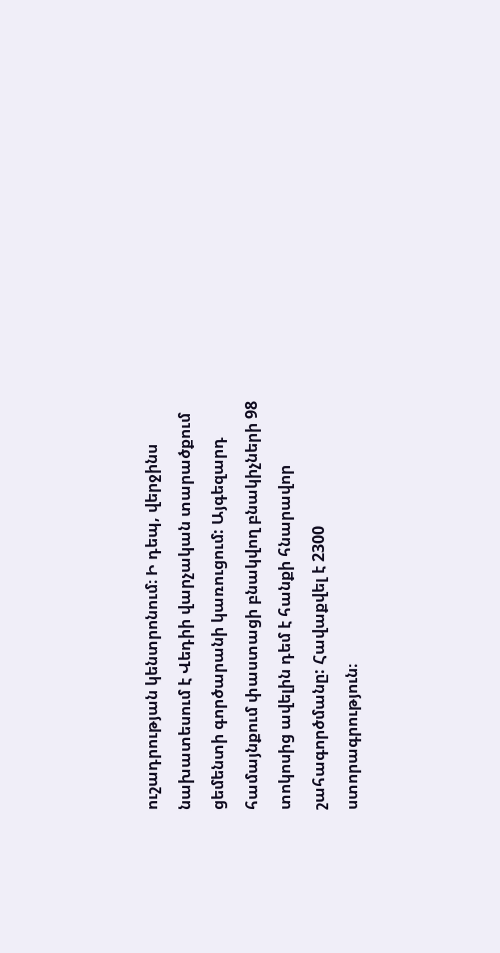ուշադրության կենտրոնում։ Ի դեպ, վերջինս նախատեսում է Վեդիի վարչական տարածքում ցեմենտի գործարանի կառուցում: Այգեզարդ համայնքում փաստացի բնակվող բնակիչների 98 տոկոսից ավելին դեմ է հանքի հնարավոր շահագործմանը: Հավաքվել է 2300 ստորագրություն։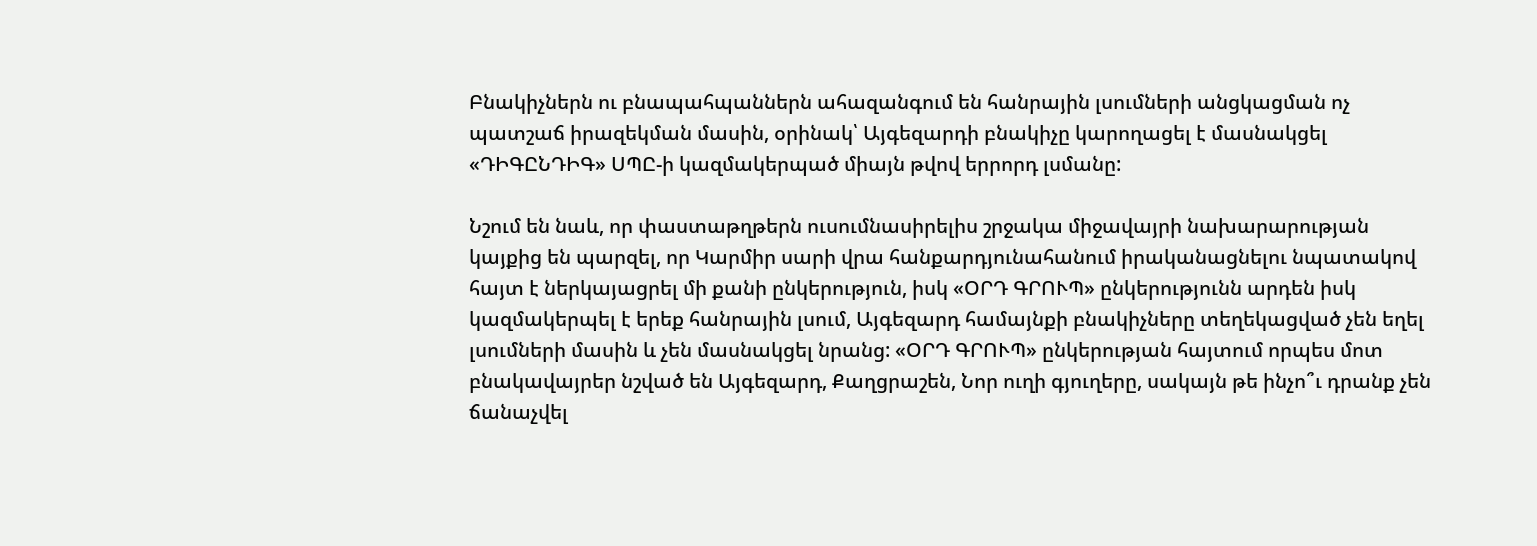Բնակիչներն ու բնապահպաններն ահազանգում են հանրային լսումների անցկացման ոչ պատշաճ իրազեկման մասին, օրինակ՝ Այգեզարդի բնակիչը կարողացել է մասնակցել «ԴԻԳԸՆԴԻԳ» ՍՊԸ-ի կազմակերպած միայն թվով երրորդ լսմանը:

Նշում են նաև, որ փաստաթղթերն ուսումնասիրելիս շրջակա միջավայրի նախարարության կայքից են պարզել, որ Կարմիր սարի վրա հանքարդյունահանում իրականացնելու նպատակով հայտ է ներկայացրել մի քանի ընկերություն, իսկ «ՕՐԴ ԳՐՈՒՊ» ընկերությունն արդեն իսկ կազմակերպել է երեք հանրային լսում, Այգեզարդ համայնքի բնակիչները տեղեկացված չեն եղել լսումների մասին և չեն մասնակցել նրանց: «ՕՐԴ ԳՐՈՒՊ» ընկերության հայտում որպես մոտ բնակավայրեր նշված են Այգեզարդ, Քաղցրաշեն, Նոր ուղի գյուղերը, սակայն թե ինչո՞ւ դրանք չեն ճանաչվել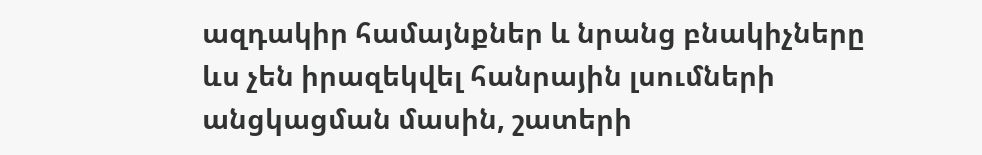ազդակիր համայնքներ և նրանց բնակիչները ևս չեն իրազեկվել հանրային լսումների անցկացման մասին, շատերի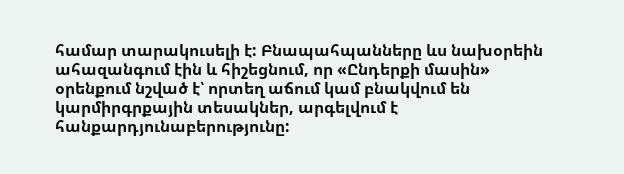համար տարակուսելի է: Բնապահպանները ևս նախօրեին ահազանգում էին և հիշեցնում, որ «Ընդերքի մասին» օրենքում նշված է՝ որտեղ աճում կամ բնակվում են կարմիրգրքային տեսակներ, արգելվում է հանքարդյունաբերությունը: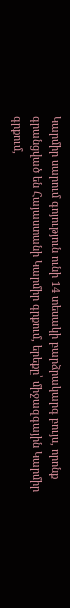Կարմիր սարում գոյություն ունի 14 տեսակի բարձրակարգ բույս, որոնք գրանցված են Հայաստանի Կարմիր գրքում, երեքը՝ միջազգային Կարմիր գրքում,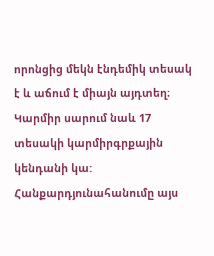որոնցից մեկն էնդեմիկ տեսակ է և աճում է միայն այդտեղ։ Կարմիր սարում նաև 17 տեսակի կարմիրգրքային կենդանի կա: Հանքարդյունահանումը այս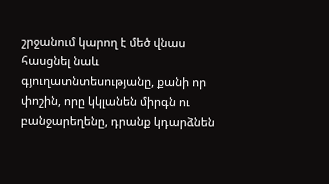շրջանում կարող է մեծ վնաս հասցնել նաև գյուղատնտեսությանը, քանի որ փոշին, որը կկլանեն միրգն ու բանջարեղենը, դրանք կդարձնեն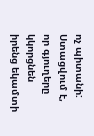ոչ պիտանի: Ստացվում է, որ գյուղերը կկորցնեն իրենց եկամտի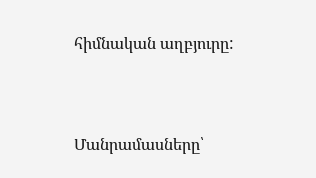հիմնական աղբյուրը:



Մանրամասները՝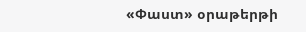«Փաստ» օրաթերթի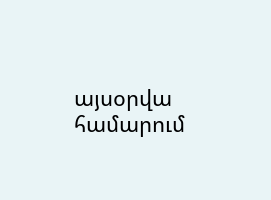այսօրվա համարում